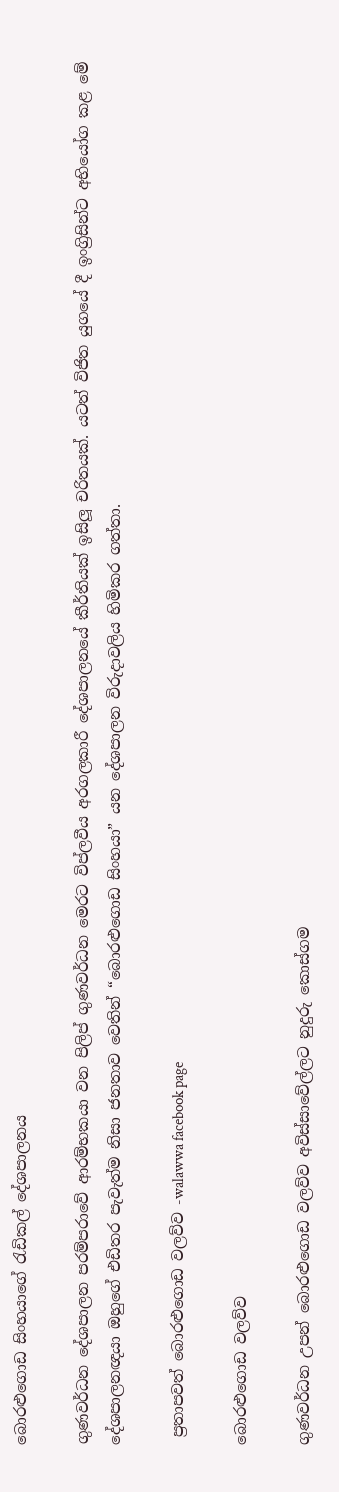බොරළුගොඩ සිංහයාගේ රැඩිකල් දේශපාලනය

ගුණවර්ධන දේශපාලන පරම්පරාවේ ආරම්භකයා වන පිලිප් ගුණවර්ධන මෙරට විප්ලවීය අරගලකාරී දේශපාලනයේ කීර්තියක් ඉසිලූ චරිතයක්. යටත් විජිත යුගයේ දී ඉංග්‍රිසින්ට අභියෝග කළ මේ දේශපාලනඥයා ඔහුගේ එඩිතර පැවැත්ම නිසා ජනතාව වෙතින් “බොරළුගොඩ සිංහයා” යන දේශපාලන විරුදාවලිය හිමිකර ගත්තා.

 ප්‍රතාපවත් බොරළුගොඩ වලව්ව -walawwa facebook page

බොරළුගොඩ වලව්ව

ගුණවර්ධන උපන් බොරළුගොඩ වලව්ව අවිස්සාවේල්ලට නුදුරු කොස්ගම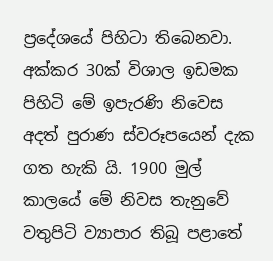ප්‍රදේශයේ පිහිටා තිබෙනවා. අක්කර 30ක් විශාල ඉඩමක පිහිටි මේ ඉපැරණි නිවෙස අදත් පුරාණ ස්වරූපයෙන් දැක ගත හැකි යි. 1900 මුල් කාලයේ මේ නිවස තැනුවේ වතුපිටි ව්‍යාපාර තිබූ පළාතේ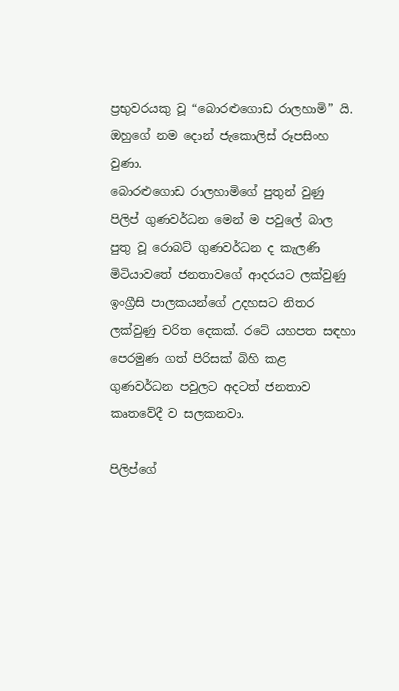ප්‍රභුවරයකු වූ “බොරළුගොඩ රාලහාමි” යි. ඔහුගේ නම දොන් ජැකොලිස් රූපසිංහ වුණා.
බොරළුගොඩ රාලහාමිගේ පුතුන් වුණු පිලිප් ගුණවර්ධන මෙන් ම පවුලේ බාල පුතු වූ රොබට් ගුණවර්ධන ද කැලණි මිටියාවතේ ජනතාවගේ ආදරයට ලක්වුණු ඉංග්‍රීසි පාලකයන්ගේ උදහසට නිතර ලක්වුණු චරිත දෙකක්. රටේ යහපත සඳහා පෙරමුණ ගත් පිරිසක් බිහි කළ ගුණවර්ධන පවුලට අදටත් ජනතාව කෘතවේදී ව සලකනවා.

පිලිප්ගේ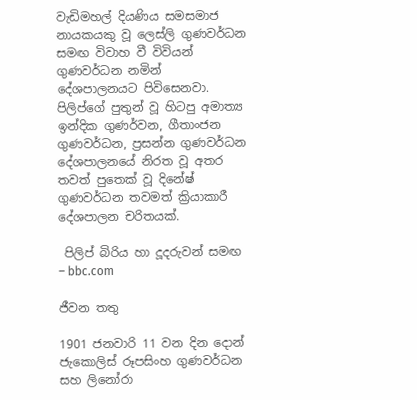වැඩිමහල් දියණිය සමසමාජ නායකයකු වූ ලෙස්ලි ගුණවර්ධන සමඟ විවාහ වී විවියන් ගුණවර්ධන නමින් දේශපාලනයට පිවිසෙනවා. පිලිප්ගේ පුතුන් වූ හිටපු අමාත්‍ය ඉන්දික ගුණර්වන, ගීතාංජන ගුණවර්ධන, ප්‍රසන්න ගුණවර්ධන දේශපාලනයේ නිරත වූ අතර තවත් පුතෙක් වූ දිනේෂ් ගුණවර්ධන තවමත් ක්‍රියාකාරී දේශපාලන චරිතයක්.

 පිලිප් බිරිය හා දූදරුවන් සමඟ – bbc.com

ජීවන තතු

1901 ජනවාරි 11 වන දින දොන් ජැකොලිස් රූපසිංහ ගුණවර්ධන සහ ලිනෝරා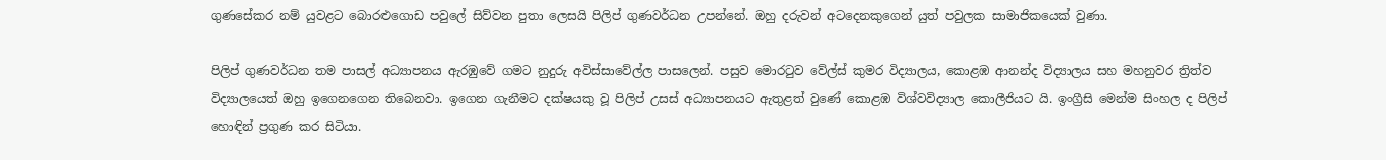ගුණසේකර නම් යුවළට බොරළුගොඩ පවුලේ සිව්වන පුතා ලෙසයි පිලිප් ගුණවර්ධන උපන්නේ. ඔහු දරුවන් අටදෙනකුගෙන් යුත් පවුලක සාමාජිකයෙක් වුණා.

පිලිප් ගුණවර්ධන තම පාසල් අධ්‍යාපනය ඇරඹුවේ ගමට නුදුරු අවිස්සාවේල්ල පාසලෙන්. පසුව මොරටුව වේල්ස් කුමර විද්‍යාලය, කොළඹ ආනන්ද විද්‍යාලය සහ මහනුවර ත්‍රිත්ව විද්‍යාලයෙත් ඔහු ඉගෙනගෙන තිබෙනවා. ඉගෙන ගැනීමට දක්ෂයකු වූ පිලිප් උසස් අධ්‍යාපනයට ඇතුළත් වුණේ කොළඹ විශ්වවිද්‍යාල කොලීජියට යි. ඉංග්‍රීසි මෙන්ම සිංහල ද පිලිප් හොඳින් ප්‍රගුණ කර සිටියා.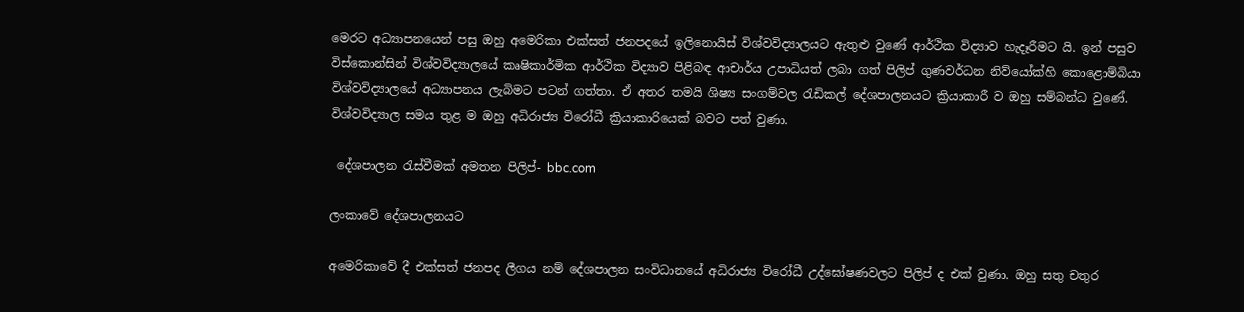මෙරට අධ්‍යාපනයෙන් පසු ඔහු අමෙරිකා එක්සත් ජනපදයේ ඉලිනොයිස් විශ්වවිද්‍යාලයට ඇතුළු වුණේ ආර්ථික විද්‍යාව හැදෑරීමට යි. ඉන් පසුව විස්කොන්සින් විශ්වවිද්‍යාලයේ කෘෂිකාර්මික ආර්ථික විද්‍යාව පිළිබඳ ආචාර්ය උපාධියත් ලබා ගත් පිලිප් ගුණවර්ධන නිව්යෝක්හි කොළොම්බියා විශ්වවිද්‍යාලයේ අධ්‍යාපනය ලැබිමට පටන් ගත්තා. ඒ අතර තමයි ශිෂ්‍ය සංගම්වල රැඩිකල් දේශපාලනයට ක්‍රියාකාරී ව ඔහු සම්බන්ධ වුණේ. විශ්වවිද්‍යාල සමය තුළ ම ඔහු අධිරාජ්‍ය විරෝධී ක්‍රියාකාරියෙක් බවට පත් වුණා.

 දේශපාලන රැස්වීමක් අමතන පිලිප්- bbc.com

ලංකාවේ දේශපාලනයට

අමෙරිකාවේ දී එක්සත් ජනපද ලීගය නම් දේශපාලන සංවිධානයේ අධිරාජ්‍ය විරෝධී උද්ඝෝෂණවලට පිලිප් ද එක් වුණා. ඔහු සතු චතුර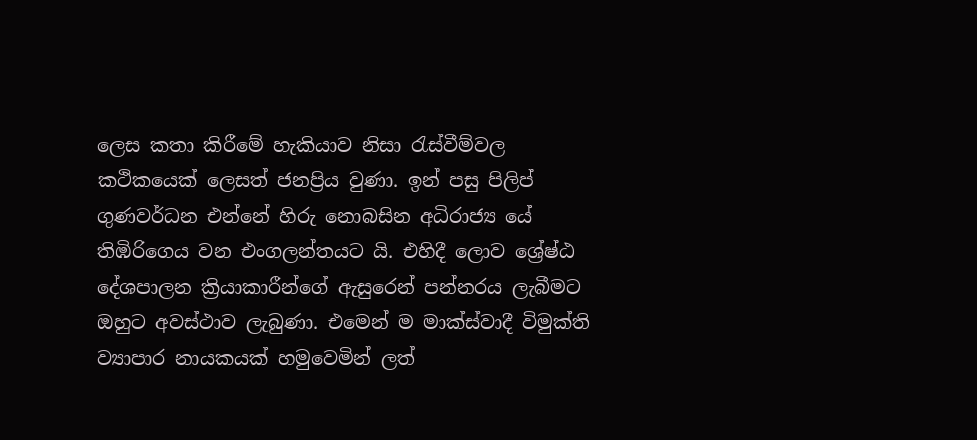ලෙස කතා කිරීමේ හැකියාව නිසා රැස්වීම්වල කථිකයෙක් ලෙසත් ජනප්‍රිය වුණා. ඉන් පසු පිලිප් ගුණවර්ධන එන්නේ හිරු නොබසින අධිරාජ්‍ය යේ තිඹිරිගෙය වන එංගලන්තයට යි. එහිදී ලොව ශ්‍රේෂ්ඨ දේශපාලන ක්‍රියාකාරීන්ගේ ඇසුරෙන් පන්නරය ලැබීමට ඔහුට අවස්ථාව ලැබුණා. එමෙන් ම මාක්ස්වාදී විමුක්ති ව්‍යාපාර නායකයක් හමුවෙමින් ලත්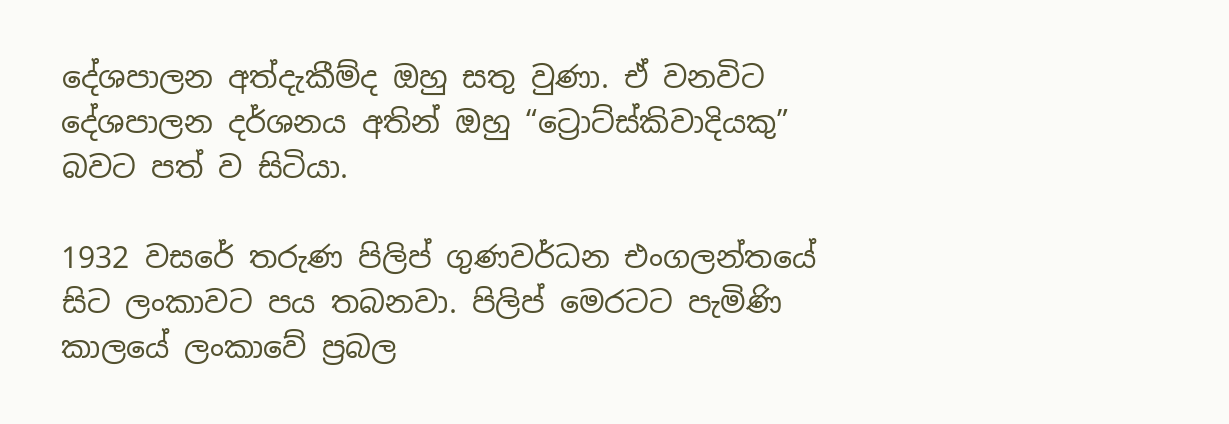දේශපාලන අත්දැකීම්ද ඔහු සතු වුණා. ඒ වනවිට දේශපාලන දර්ශනය අතින් ඔහු “ට්‍රොට්ස්කිවාදියකු” බවට පත් ව සිටියා.

1932 වසරේ තරුණ පිලිප් ගුණවර්ධන එංගලන්තයේ සිට ලංකාවට පය තබනවා. පිලිප් මෙරටට පැමිණි කාලයේ ලංකාවේ ප්‍රබල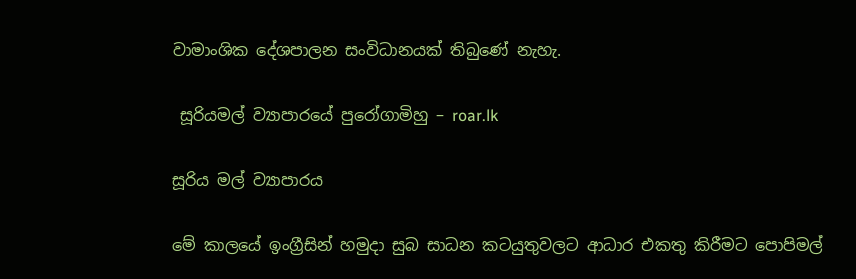වාමාංශික දේශපාලන සංවිධානයක් තිබුණේ නැහැ.

 සූරියමල් ව්‍යාපාරයේ පුරෝගාමිහු – roar.lk

සූරිය මල් ව්‍යාපාරය‍

මේ කාලයේ ඉංග්‍රීසින් හමුදා සුබ සාධන කටයුතුවලට ආධාර එකතු කිරීමට පොපිමල්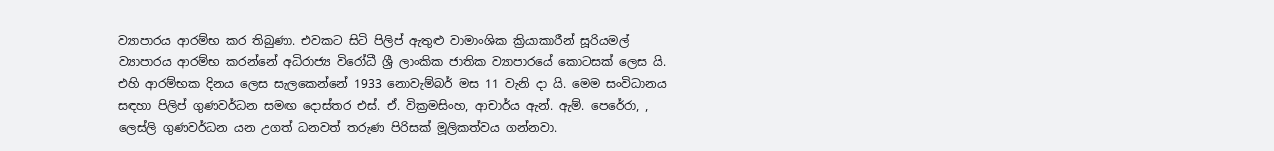ව්‍යාපාරය ආරම්භ කර තිබුණා. එවකට සිටි පිලිප් ඇතුළු වාමාංශික ක්‍රියාකාරීන් සූරියමල් ව්‍යාපාරය ආරම්භ කරන්නේ අධිරාජ්‍ය විරෝධී ශ්‍රී ලාංකික ජාතික ව්‍යාපාරයේ කොටසක්‌ ලෙස යි. එහි ආරම්භක දිනය ලෙස සැලකෙන්නේ 1933 නොවැම්බර් මස 11 වැනි දා යි. මෙම සංවිධානය සඳහා පිලිප් ගුණවර්ධන සමඟ දොස්තර එස්. ඒ. වික්‍රමසිංහ, ආචාර්ය ඇන්. ඇම්. පෙරේරා, , ලෙස්ලි ගුණවර්ධන යන උගත් ධනවත් තරුණ පිරිසක් මූලිකත්වය ගන්නවා.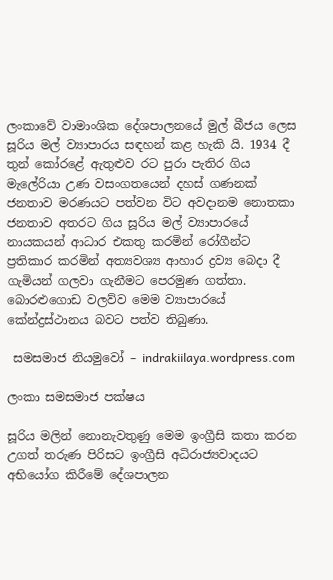ලංකාවේ වාමාංශික දේශපාලනයේ මුල් බීජය ලෙස සූරිය මල් ව්‍යාපාරය සඳහන් කළ හැකි යි. 1934 දී තුන් කෝරළේ ඇතුළුව රට පුරා පැතිර ගිය මැලේරියා උණ වසංගතයෙන් දහස් ගණනක් ජනතාව මරණයට පත්වන විට අවදානම නොතකා ජනතාව අතරට ගිය සූරිය මල් ව්‍යාපාරයේ නායකයන් ආධාර එකතු කරමින් රෝගීන්ට ප්‍රතිකාර කරමින් අත්‍යවශ්‍ය ආහාර ද්‍රව්‍ය බෙදා දී ගැමියන් ගලවා ගැනීමට පෙරමුණ ගත්තා. බොරළුගොඩ වලව්ව මෙම ව්‍යාපාරයේ කේන්ද්‍රස්ථානය බවට පත්ව තිබුණා.

 සමසමාජ නියමුවෝ – indrakiilaya.wordpress.com

ලංකා සමසමාජ පක්ෂය

සූරිය මලින් නොනැවතුණු මෙම ඉංග්‍රීසි කතා කරන උගත් තරුණ පිරිසට ඉංග්‍රීසි අධිරාජ්‍යවාදයට අභියෝග කිරීමේ දේශපාලන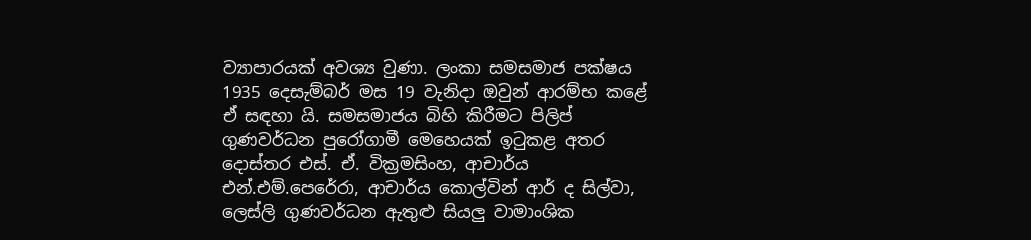ව්‍යාපාරයක් අවශ්‍ය වුණා. ලංකා සමසමාජ පක්ෂය 1935 දෙසැම්බර් මස 19 වැනිදා ඔවුන් ආරම්භ කළේ ඒ සඳහා යි. සමසමාජය බිහි කිරීමට පිලිප් ගුණවර්ධන පුරෝගාමී මෙහෙයක් ඉටුකළ අතර දොස්තර එස්. ඒ. වික්‍රමසිංහ, ආචාර්ය එන්.එම්.පෙරේරා, ආචාර්ය කොල්වින් ආර් ද සිල්වා, ලෙස්ලි ගුණවර්ධන ඇතුළු සියලු වාමාංශික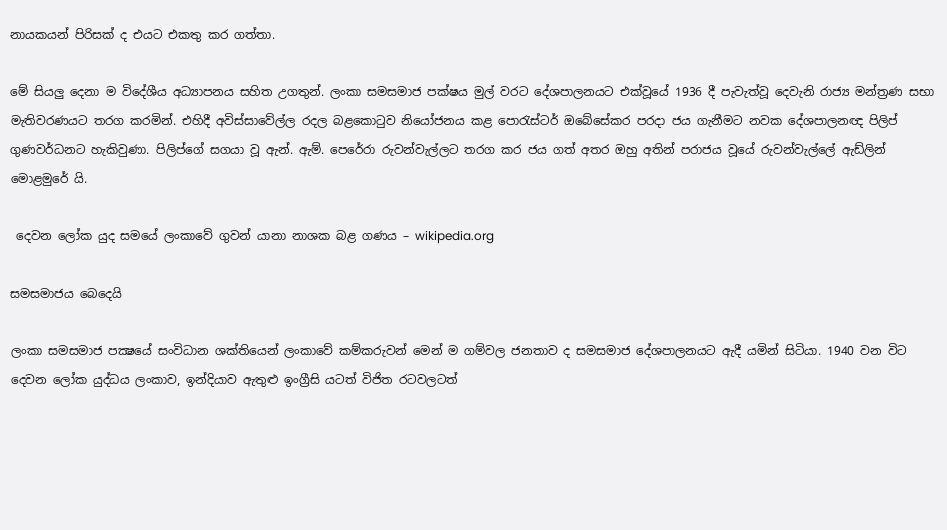නායකයන් පිරිසක් ද එයට එකතු කර ගත්තා.

මේ සියලු දෙනා ම විදේශීය අධ්‍යාපනය සහිත උගතුන්. ලංකා සමසමාජ පක්ෂය මුල් වරට දේශපාලනයට එක්වූයේ 1936 දී පැවැත්වූ දෙවැනි රාජ්‍ය මන්ත්‍රණ සභා මැතිවරණයට තරග කරමින්. එහිදී අවිස්සාවේල්ල රදල බළකොටුව නියෝජනය කළ පොරැස්ටර් ඔබේසේකර පරදා ජය ගැනීමට නවක දේශපාලනඥ පිලිප් ගුණවර්ධනට හැකිවුණා. පිලිප්ගේ සගයා වූ ඇන්. ඇම්. පෙරේරා රුවන්වැල්ලට තරග කර ජය ගත් අතර ඔහු අතින් පරාජය වූයේ රුවන්වැල්ලේ ඇඩ්ලින් මොළමුරේ යි.

 දෙවන ලෝක යුද සමයේ ලංකාවේ ගුවන් යානා නාශක බළ ගණය – wikipedia.org

සමසමාජය බෙදෙයි

ලංකා සමසමාජ පක්‍ෂයේ සංවිධාන ශක්තියෙන් ලංකාවේ කම්කරුවන් මෙන් ම ගම්වල ජනතාව ද සමසමාජ දේශපාලනයට ඇදී යමින් සිටියා. 1940 වන විට දෙවන ලෝක යුද්ධය ලංකාව, ඉන්දියාව ඇතුළු ඉංග්‍රීසි යටත් විජිත රටවලටත්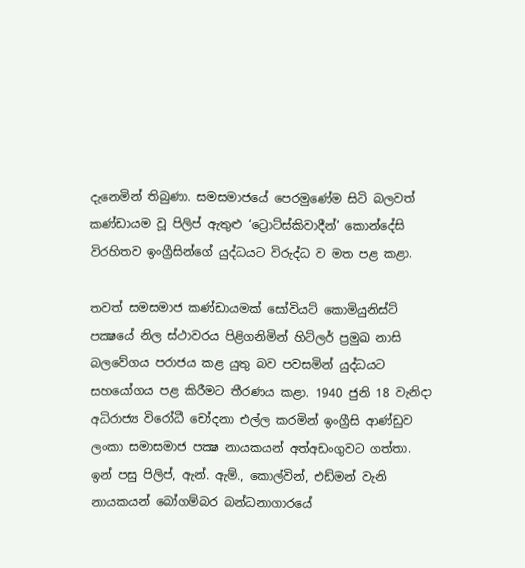දැනෙමින් තිබුණා. සමසමාජයේ පෙරමුණේම සිටි බලවත් කණ්ඩායම වූ පිලිප් ඇතුළු ‘ට්‍රොට්ස්කිවාදීන්’ කොන්දේසි විරහිතව ඉංග්‍රීසින්ගේ යුද්ධයට විරුද්ධ ව මත පළ කළා.

තවත් සමසමාජ කණ්ඩායමක් සෝවියට් කොමියුනිස්ට් පක්‍ෂයේ නිල ස්ථාවරය පිළිගනිමින් හිට්ලර් ප්‍රමුඛ නාසි බලවේගය පරාජය කළ යුතු බව පවසමින් යුද්ධයට සහයෝගය පළ කිරීමට තීරණය කළා. 1940 ජුනි 18 වැනිදා අධිරාජ්‍ය විරෝධී චෝදනා එල්ල කරමින් ඉංග්‍රීසි ආණ්ඩුව ලංකා සමාසමාජ පක්‍ෂ නායකයන් අත්අඩංගුවට ගත්තා. ඉන් පසු පිලිප්, ඇන්. ඇම්., කොල්වින්, එඩ්මන් වැනි නායකයන් බෝගම්බර බන්ධනාගාරයේ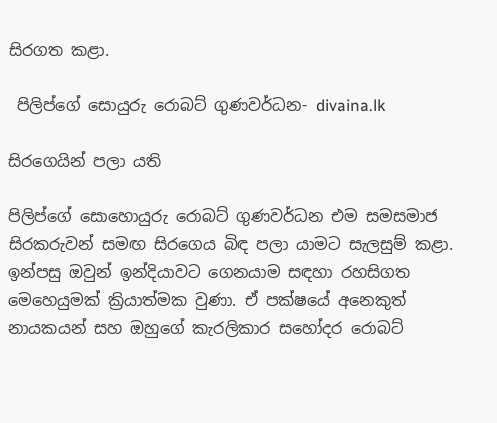සිරගත කළා.

 පිලිප්ගේ සොයුරු රොබට් ගුණවර්ධන- divaina.lk

සිරගෙයින් පලා යති

පිලිප්ගේ සොහොයුරු රොබට් ගුණවර්ධන එම සමසමාජ සිරකරුවන් සමඟ සිරගෙය බිඳ පලා යාමට සැලසුම් කළා. ඉන්පසු ඔවුන් ඉන්දියාවට ගෙනයාම සඳහා රහසිගත මෙහෙයුමක් ක්‍රියාත්මක වුණා. ඒ පක්ෂයේ අනෙකුත් නායකයන් සහ ඔහුගේ කැරලිකාර සහෝදර රොබට්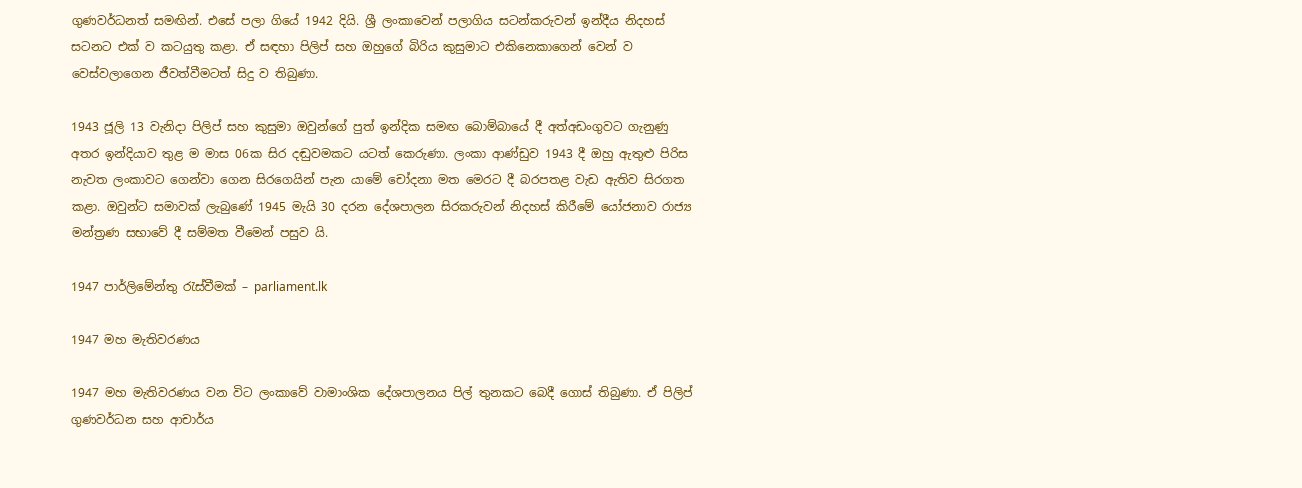ගුණවර්ධනත් සමඟින්. එසේ පලා ගියේ 1942 දියි. ශ්‍රී ලංකාවෙන් පලාගිය සටන්කරුවන් ඉන්දීය නිදහස් සටනට එක් ව කටයුතු කළා. ඒ සඳහා පිලිප් සහ ඔහුගේ බිරිය කුසුමාට එකිනෙකාගෙන් වෙන් ව වෙස්වලාගෙන ජීවත්වීමටත් සිදු ව තිබුණා.

1943 ජූලි 13 වැනිදා පිලිප් සහ කුසුමා ඔවුන්ගේ පුත් ඉන්දික සමඟ බොම්බායේ දී අත්අඩංගුවට ගැනුණු අතර ඉන්දියාව තුළ ම මාස 06ක සිර දඬුවමකට යටත් කෙරුණා. ලංකා ආණ්ඩුව 1943 දී ඔහු ඇතුළු පිරිස නැවත ලංකාවට ගෙන්වා ගෙන සිරගෙයින් පැන යාමේ චෝදනා මත මෙරට දී බරපතළ වැඩ ඇතිව සිරගත කළා. ඔවුන්ට සමාවක් ලැබුණේ 1945 මැයි 30 දරන දේශපාලන සිරකරුවන් නිදහස් කිරීමේ යෝජනාව රාජ්‍ය මන්ත්‍රණ සභාවේ දී සම්මත වීමෙන් පසුව යි.

1947 පාර්ලිමේන්තු රැස්වීමක් – parliament.lk

1947 මහ මැතිවරණය

1947 මහ මැතිවරණය වන විට ලංකාවේ වාමාංශික දේශපාලනය පිල් තුනකට බෙදී ගොස් තිබුණා. ඒ පිලිප් ගුණවර්ධන සහ ආචාර්ය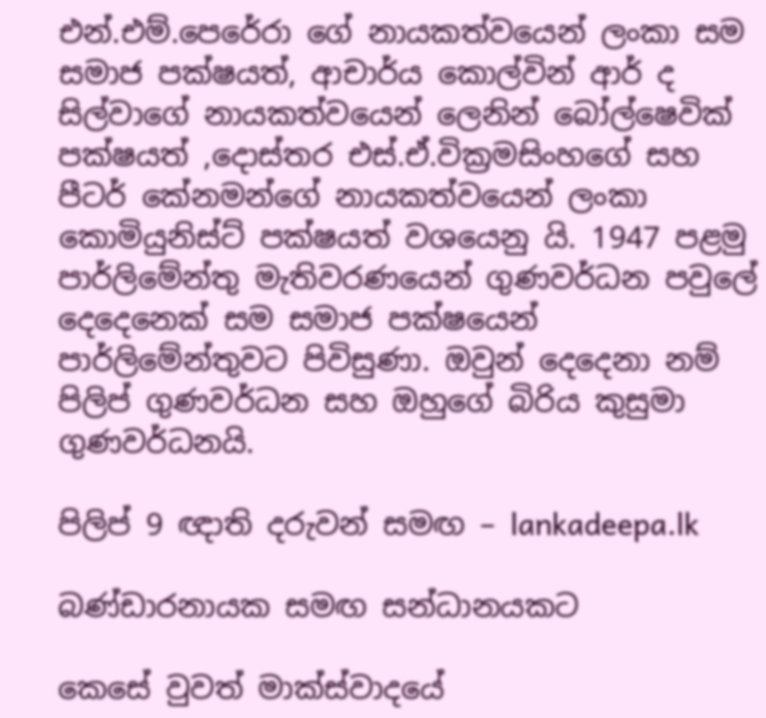එන්.එම්.පෙරේරා ගේ නායකත්වයෙන් ලංකා සම සමාජ පක්ෂයත්, ආචාර්ය කොල්වින් ආර් ද සිල්වාගේ නායකත්වයෙන් ලෙනින් බෝල්ෂෙවික් පක්ෂයත් ,දොස්තර එස්.ඒ.වික්‍රමසිංහගේ සහ පීටර් කේනමන්ගේ නායකත්වයෙන් ලංකා කොමියුනිස්ට් පක්ෂයත් වශයෙනු යි. 1947 පළමු පාර්ලිමේන්තු මැතිවරණයෙන් ගුණවර්ධන පවුලේ දෙදෙනෙක් සම සමාජ පක්ෂයෙන් පාර්ලිමේන්තුවට පිවිසුණා. ඔවුන් දෙදෙනා නම් පිලිප් ගුණවර්ධන සහ ඔහුගේ බිරිය කුසුමා ගුණවර්ධනයි.

පිලිප් 9 ඥාති දරුවන් සමඟ – lankadeepa.lk

බණ්ඩාරනායක සමඟ සන්ධානයකට

කෙසේ වුවත් මාක්ස්වාදයේ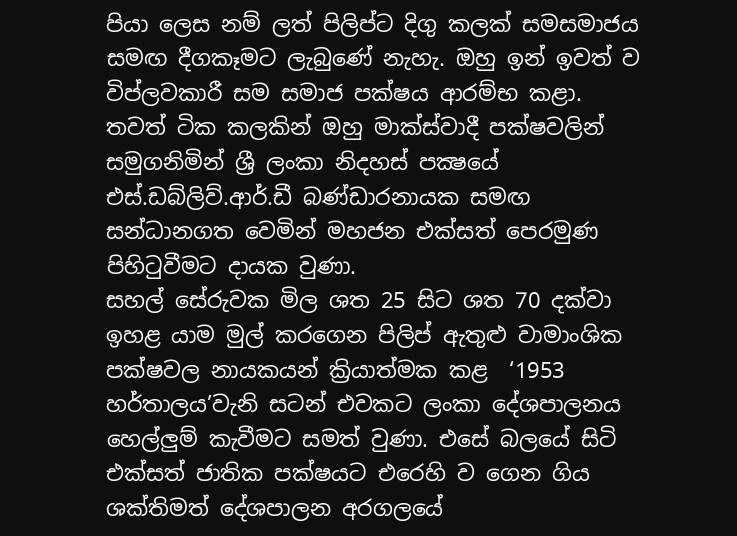පියා ලෙස නම් ලත් පිලිප්ට දිගු කලක් සමසමාජය සමඟ දීගකෑමට ලැබුණේ නැහැ. ඔහු ඉන් ඉවත් ව විප්ලවකාරී සම සමාජ පක්ෂය ආරම්භ කළා. තවත් ටික කලකින් ඔහු මාක්ස්වාදී පක්ෂවලින් සමුගනිමින් ශ්‍රී ලංකා නිදහස් පක්‍ෂයේ එස්.ඩබ්ලිව්.ආර්.ඩී බණ්ඩාරනායක සමඟ සන්ධානගත වෙමින් මහජන එක්සත් පෙරමුණ පිහිටුවීමට දායක වුණා.
සහල් සේරුවක මිල ශත 25 සිට ශත 70 දක්වා ඉහළ යාම මුල් කරගෙන පිලිප් ඇතුළු වාමාංශික පක්ෂවල නායකයන් ක්‍රියාත්මක කළ  ‘1953 හර්තාලය’වැනි සටන් එවකට ලංකා දේශපාලනය හෙල්ලුම් කැවීමට සමත් වුණා. එසේ බලයේ සිටි එක්සත් ජාතික පක්ෂයට එරෙහි ව ගෙන ගිය ශක්තිමත් දේශපාලන අරගලයේ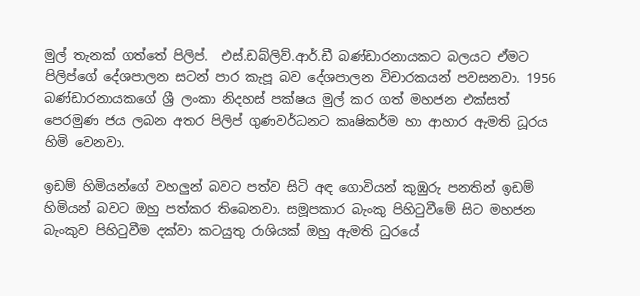මුල් තැනක් ගත්තේ පිලිප්.  එස්.ඩබ්ලිව්.ආර්.ඩී බණ්ඩාරනායකට බලයට ඒමට පිලිප්ගේ දේශපාලන සටන් පාර කැපූ බව දේශපාලන විචාරකයන් පවසනවා. 1956 බණ්ඩාරනායකගේ ශ්‍රී ලංකා නිදහස් පක්ෂය මුල් කර ගත් මහජන එක්සත් පෙරමුණ ජය ලබන අතර පිලිප් ගුණවර්ධනට කෘෂිකර්ම හා ආහාර ඇමති ධූරය හිමි වෙනවා.

ඉඩම් හිමියන්ගේ වහලුන් බවට පත්ව සිටි අඳ ගොවියන් කුඹුරු පනතින් ඉඩම් හිමියන් බවට ඔහු පත්කර තිබෙනවා. සමූපකාර බැංකු පිහිටුවීමේ සිට මහජන බැංකුව පිහිටුවීම දක්වා කටයුතු රාශියක් ඔහු ඇමති ධුරයේ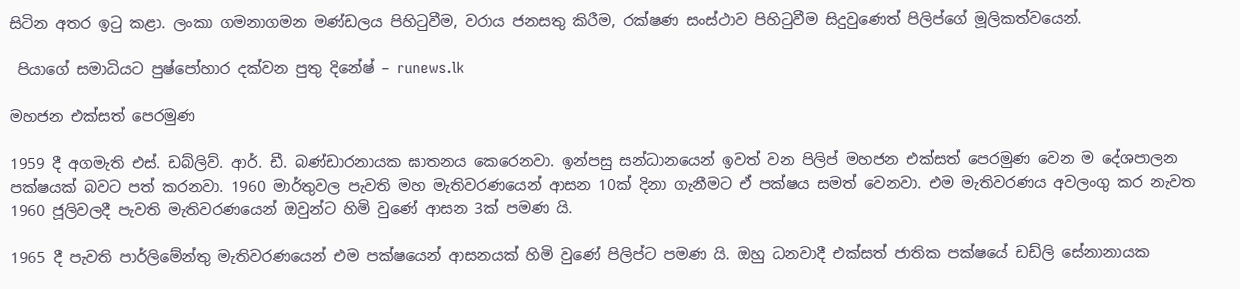සිටින අතර ඉටු කළා. ලංකා ගමනාගමන මණ්ඩලය පිහිටුවීම, වරාය ජනසතු කිරීම, රක්ෂණ සංස්ථාව පිහිටුවීම සිදුවුණෙත් පිලිප්ගේ මූලිකත්වයෙන්.

 පියාගේ සමාධියට පුෂ්පෝහාර දක්වන පුතු දිනේෂ් – runews.lk

මහජන එක්සත් පෙරමුණ

1959 දී අගමැති එස්. ඩබ්ලිව්. ආර්. ඩී. බණ්ඩාරනායක ඝාතනය කෙරෙනවා. ඉන්පසු සන්ධානයෙන් ඉවත් වන පිලිප් මහජන එක්සත් පෙරමුණ වෙන ම දේශපාලන පක්ෂයක් බවට පත් කරනවා. 1960 මාර්තුවල පැවති මහ මැතිවරණයෙන් ආසන 10ක් දිනා ගැනීමට ඒ පක්ෂය සමත් වෙනවා. එම මැතිවරණය අවලංගු කර නැවත 1960 ජූලිවලදී පැවති මැතිවරණයෙන් ඔවුන්ට හිමි වුණේ ආසන 3ක් පමණ යි.

1965 දී පැවති පාර්ලිමේන්තු මැතිවරණයෙන් එම පක්ෂයෙන් ආසනයක් හිමි වුණේ පිලිප්ට පමණ යි. ඔහු ධනවාදී එක්සත් ජාතික පක්ෂයේ ඩඩ්ලි සේනානායක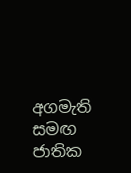අගමැති සමඟ ජාතික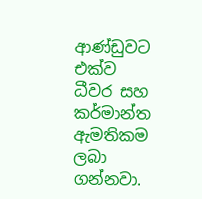ආණ්ඩුවට එක්ව ධීවර සහ කර්මාන්ත ඇමතිකම ලබා ගන්නවා.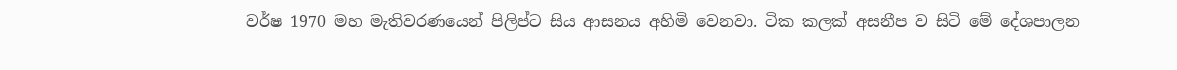වර්ෂ 1970 මහ මැතිවරණයෙන් පිලිප්ට සිය ආසනය අහිමි වෙනවා. ටික කලක් අසනීප ව සිටි මේ දේශපාලන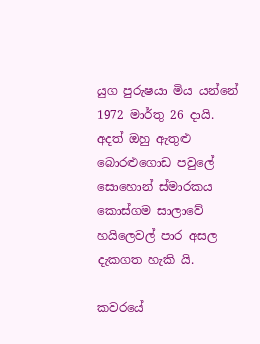යුග පුරුෂයා මිය යන්නේ 1972 මාර්තු 26 දායි. අදත් ඔහු ඇතුළු බොරළුගොඩ පවුලේ සොහොන් ස්මාරකය කොස්ගම සාලාවේ හයිලෙවල් පාර අසල දැකගත හැකි යි.

කවරයේ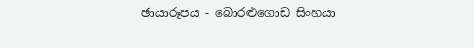ඡායාරූපය - බොරළුගොඩ සිංහයා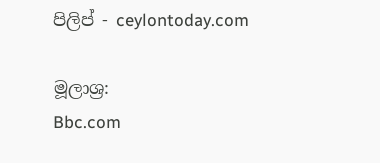පිලිප් - ceylontoday.com

මූලාශ්‍ර:
Bbc.com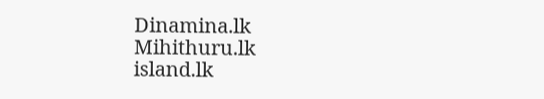Dinamina.lk
Mihithuru.lk
island.lk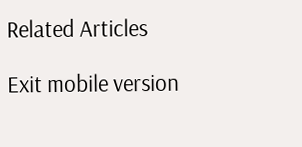Related Articles

Exit mobile version